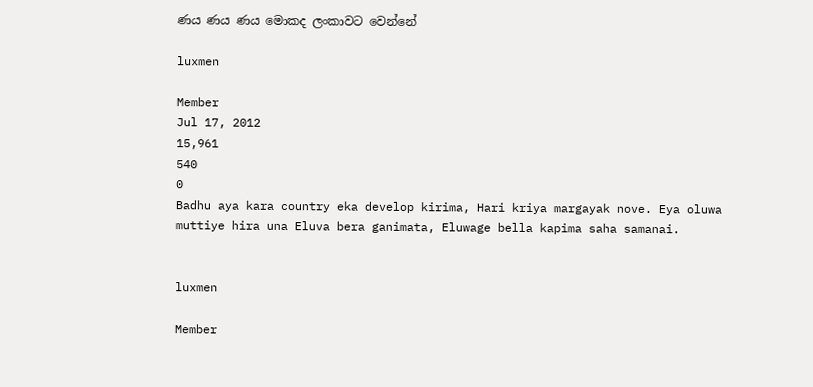ණය ණය ණය මොකද ලංකාවට වෙන්නේ

luxmen

Member
Jul 17, 2012
15,961
540
0
Badhu aya kara country eka develop kirima, Hari kriya margayak nove. Eya oluwa muttiye hira una Eluva bera ganimata, Eluwage bella kapima saha samanai.


luxmen

Member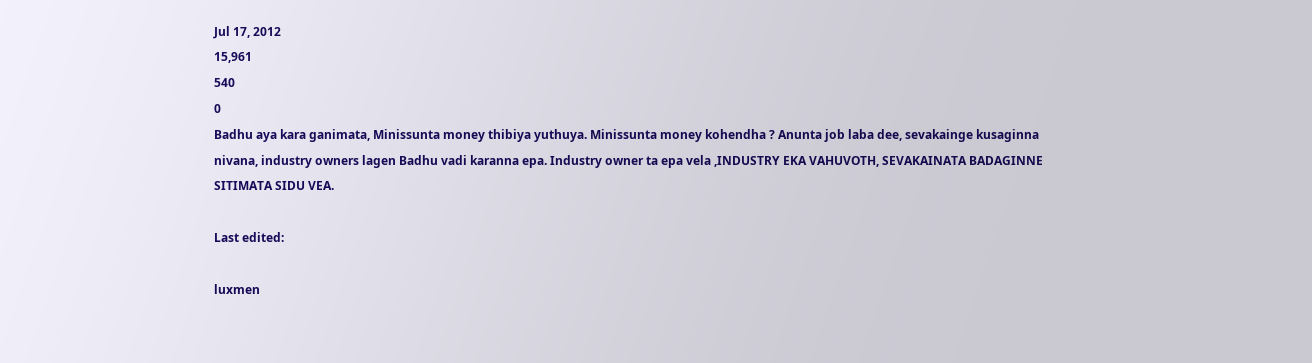Jul 17, 2012
15,961
540
0
Badhu aya kara ganimata, Minissunta money thibiya yuthuya. Minissunta money kohendha ? Anunta job laba dee, sevakainge kusaginna nivana, industry owners lagen Badhu vadi karanna epa. Industry owner ta epa vela ,INDUSTRY EKA VAHUVOTH, SEVAKAINATA BADAGINNE SITIMATA SIDU VEA.

Last edited:

luxmen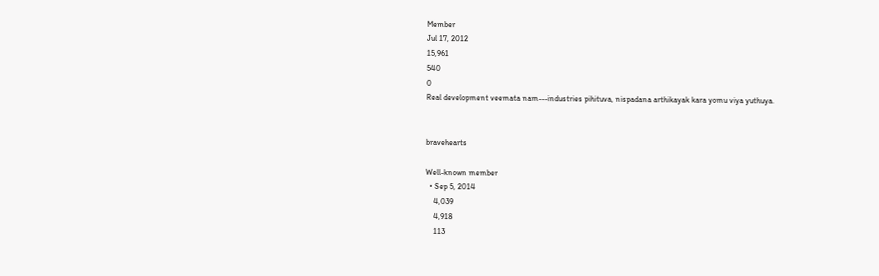Member
Jul 17, 2012
15,961
540
0
Real development veemata nam---industries pihituva, nispadana arthikayak kara yomu viya yuthuya.


bravehearts

Well-known member
  • Sep 5, 2014
    4,039
    4,918
    113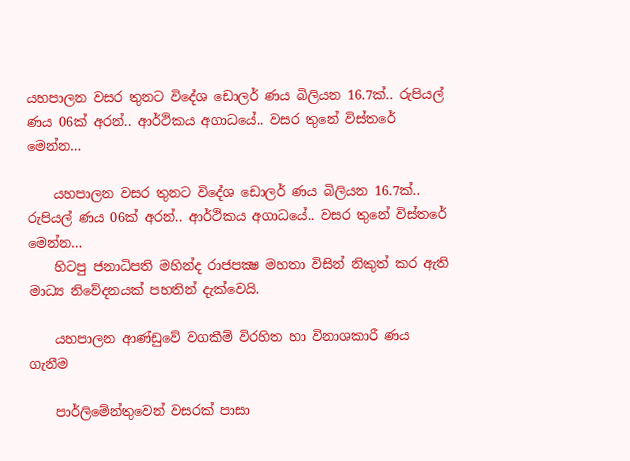යහපාලන වසර තුනට විදේශ ඩොලර් ණය බිලියන 16.7ක්.. රුපියල් ණය 06ක් අරන්.. ආර්ථිකය අගාධයේ.. වසර තුනේ විස්තරේ මෙන්න…

    යහපාලන වසර තුනට විදේශ ඩොලර් ණය බිලියන 16.7ක්.. රුපියල් ණය 06ක් අරන්.. ආර්ථිකය අගාධයේ.. වසර තුනේ විස්තරේ මෙන්න…
    හිටපු ජනාධිපති මහින්ද රාජපක්‍ෂ මහතා විසින් නිකුත් කර ඇති මාධ්‍ය නිවේදනයක් පහතින් දැක්වෙයි.

    යහපාලන ආණ්ඩුවේ වගකීම් විරහිත හා විනාශකාරී ණය ගැනීම

    පාර්ලිමේන්තුවෙන් වසරක් පාසා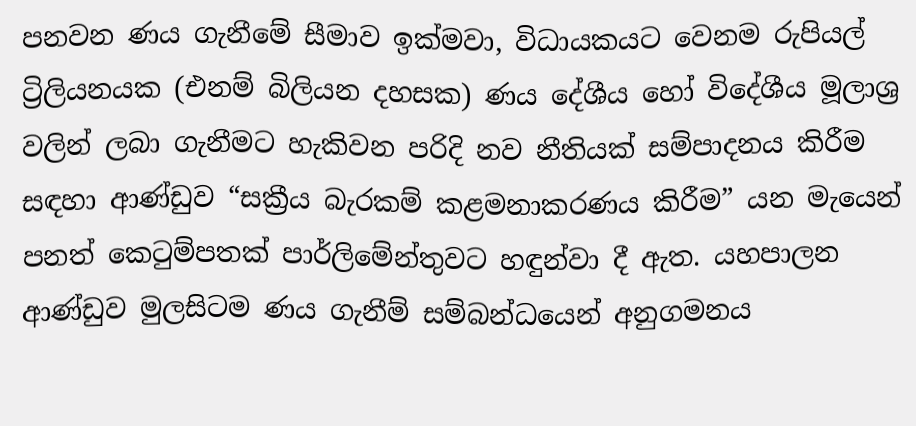පනවන ණය ගැනීමේ සීමාව ඉක්මවා, විධායකයට වෙනම රුපියල් ට්‍රිලියනයක (එනම් බිලියන දහසක) ණය දේශීය හෝ විදේශීය මූලාශ්‍ර වලින් ලබා ගැනීමට හැකිවන පරිදි නව නීතියක් සම්පාදනය කිරීම සඳහා ආණ්ඩුව “සක්‍රීය බැරකම් කළමනාකරණය කිරීම” යන මැයෙන් පනත් කෙටුම්පතක් පාර්ලිමේන්තුවට හඳුන්වා දී ඇත. යහපාලන ආණ්ඩුව මුලසිටම ණය ගැනීම් සම්බන්ධයෙන් අනුගමනය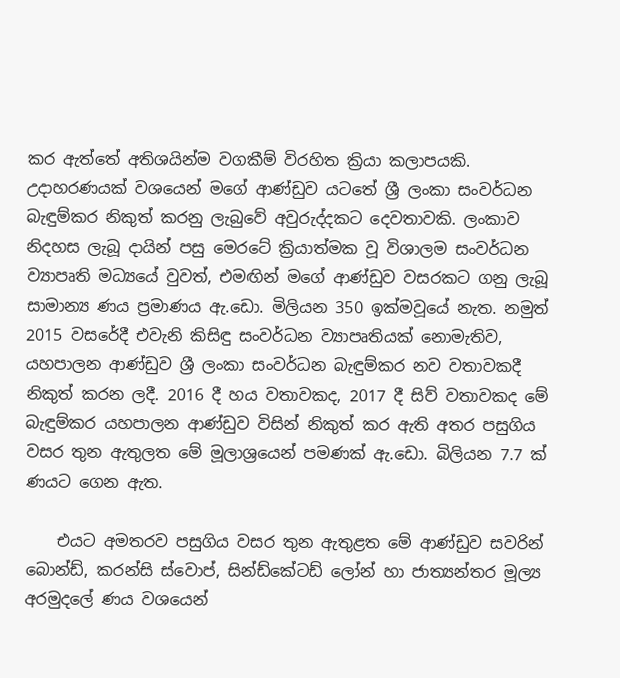කර ඇත්තේ අතිශයින්ම වගකීම් විරහිත ක්‍රියා කලාපයකි. උදාහරණයක් වශයෙන් මගේ ආණ්ඩුව යටතේ ශ්‍රී ලංකා සංවර්ධන බැඳුම්කර නිකුත් කරනු ලැබුවේ අවුරුද්දකට දෙවතාවකි. ලංකාව නිදහස ලැබූ දායින් පසු මෙරටේ ක්‍රියාත්මක වූ විශාලම සංවර්ධන ව්‍යාපෘති මධ්‍යයේ වුවත්, එමඟින් මගේ ආණ්ඩුව වසරකට ගනු ලැබූ සාමාන්‍ය ණය ප්‍රමාණය ඇ.ඩො. මිලියන 350 ඉක්මවූයේ නැත. නමුත් 2015 වසරේදී එවැනි කිසිඳු සංවර්ධන ව්‍යාපෘතියක් නොමැතිව, යහපාලන ආණ්ඩුව ශ්‍රී ලංකා සංවර්ධන බැඳුම්කර නව වතාවකදී නිකුත් කරන ලදී. 2016 දී හය වතාවකද, 2017 දී සිව් වතාවකද මේ බැඳුම්කර යහපාලන ආණ්ඩුව විසින් නිකුත් කර ඇති අතර පසුගිය වසර තුන ඇතුලත මේ මූලාශ්‍රයෙන් පමණක් ඇ.ඩො. බිලියන 7.7 ක් ණයට ගෙන ඇත.

    එයට අමතරව පසුගිය වසර තුන ඇතුළත මේ ආණ්ඩුව සවරින් බොන්ඩ්, කරන්සි ස්වොප්, සින්ඩ්කේටඩ් ලෝන් හා ජාත්‍යන්තර මූල්‍ය අරමුදලේ ණය වශයෙන්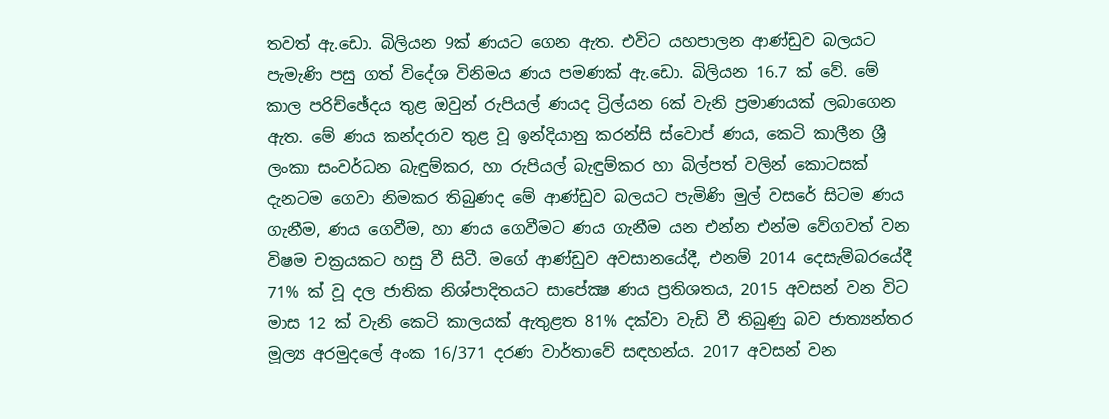තවත් ඇ.ඩො. බිලියන 9ක් ණයට ගෙන ඇත. එවිට යහපාලන ආණ්ඩුව බලයට පැමැණි පසු ගත් විදේශ විනිමය ණය පමණක් ඇ.ඩො. බිලියන 16.7 ක් වේ. මේ කාල පරිච්ඡේදය තුළ ඔවුන් රුපියල් ණයද ට්‍රිල්යන 6ක් වැනි ප්‍රමාණයක් ලබාගෙන ඇත. මේ ණය කන්දරාව තුළ වූ ඉන්දියානු කරන්සි ස්වොප් ණය, කෙටි කාලීන ශ්‍රී ලංකා සංවර්ධන බැඳුම්කර, හා රුපියල් බැඳුම්කර හා බිල්පත් වලින් කොටසක් දැනටම ගෙවා නිමකර තිබුණද මේ ආණ්ඩුව බලයට පැමිණි මුල් වසරේ සිටම ණය ගැනීම, ණය ගෙවීම, හා ණය ගෙවීමට ණය ගැනීම යන එන්න එන්ම වේගවත් වන විෂම චක්‍රයකට හසු වී සිටී. මගේ ආණ්ඩුව අවසානයේදී, එනම් 2014 දෙසැම්බරයේදී 71% ක් වූ දල ජාතික නිශ්පාදිතයට සාපේක්‍ෂ ණය ප්‍රතිශතය, 2015 අවසන් වන විට මාස 12 ක් වැනි කෙටි කාලයක් ඇතුළත 81% දක්වා වැඩි වී තිබුණු බව ජාත්‍යන්තර මූල්‍ය අරමුදලේ අංක 16/371 දරණ වාර්තාවේ සඳහන්ය. 2017 අවසන් වන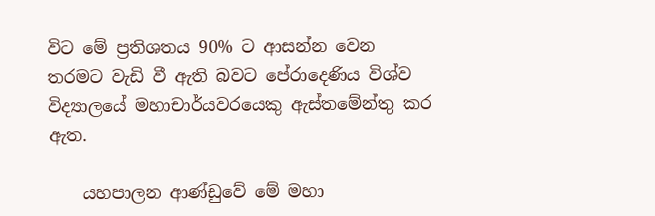විට මේ ප්‍රතිශතය 90% ට ආසන්න වෙන තරමට වැඩි වී ඇති බවට පේරාදෙණිය විශ්ව විද්‍යාලයේ මහාචාර්යවරයෙකු ඇස්තමේන්තු කර ඇත.

    යහපාලන ආණ්ඩුවේ මේ මහා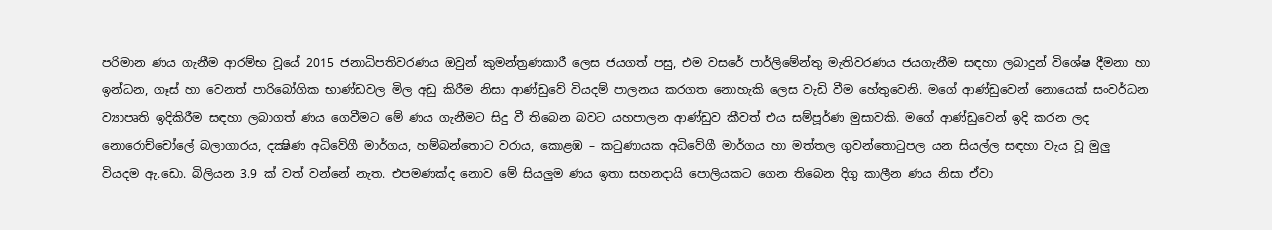පරිමාන ණය ගැනීම ආරම්භ වූයේ 2015 ජනාධිපතිවරණය ඔවුන් කුමන්ත්‍රණකාරී ලෙස ජයගත් පසු, එම වසරේ පාර්ලිමේන්තු මැතිවරණය ජයගැනීම සඳහා ලබාදුන් විශේෂ දීමනා හා ඉන්ධන, ගෑස් හා වෙනත් පාරිබෝගික භාණ්ඩවල මිල අඩු කිරීම නිසා ආණ්ඩුවේ වියදම් පාලනය කරගත නොහැකි ලෙස වැඩි වීම හේතුවෙනි. මගේ ආණ්ඩුවෙන් නොයෙක් සංවර්ධන ව්‍යාපෘති ඉදිකිරීම සඳහා ලබාගත් ණය ගෙවීමට මේ ණය ගැනීමට සිදු වී තිබෙන බවට යහපාලන ආණ්ඩුව කීවත් එය සම්පූර්ණ මුසාවකි. මගේ ආණ්ඩුවෙන් ඉදි කරන ලද නොරොච්චෝලේ බලාගාරය, දක්‍ෂිණ අධිවේගී මාර්ගය, හම්බන්තොට වරාය, කොළඹ – කටුණායක අධිවේගී මාර්ගය හා මත්තල ගුවන්තොටුපල යන සියල්ල සඳහා වැය වූ මුලු වියදම ඇ.ඩො. බිලියන 3.9 ක් වත් වන්නේ නැත. එපමණක්ද නොව මේ සියලුම ණය ඉතා සහනදායි පොලියකට ගෙන තිබෙන දිගු කාලීන ණය නිසා ඒවා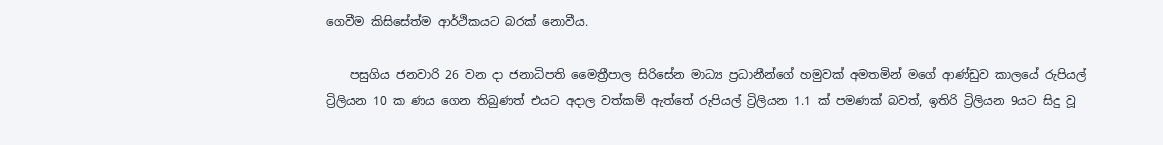ගෙවීම කිසිසේත්ම ආර්ථිකයට බරක් නොවීය.

    පසුගිය ජනවාරි 26 වන දා ජනාධිපති මෛත්‍රීපාල සිරිසේන මාධ්‍ය ප්‍රධානීන්ගේ හමුවක් අමතමින් මගේ ආණ්ඩුව කාලයේ රුපියල් ට්‍රිලියන 10 ක ණය ගෙන තිබුණත් එයට අදාල වත්කම් ඇත්තේ රුපියල් ට්‍රිලියන 1.1 ක් පමණක් බවත්, ඉතිරි ට්‍රිලියන 9යට සිදු වූ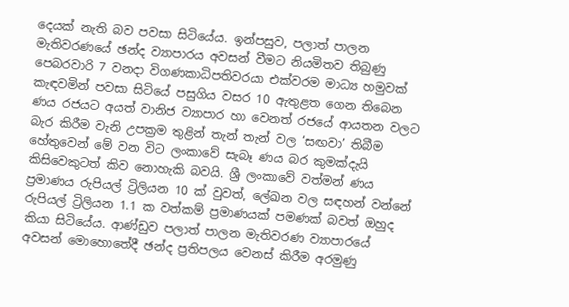දෙයක් නැති බව පවසා සිටියේය. ඉන්පසුව, පලාත් පාලන මැතිවරණයේ ඡන්ද ව්‍යාපාරය අවසන් වීමට නියමිතව තිබුණු පෙබරවාරි 7 වනදා විගණකාධිපතිවරයා එක්වරම මාධ්‍ය හමුවක් කැඳවමින් පවසා සිටියේ පසුගිය වසර 10 ඇතුළත ගෙන තිබෙන ණය රජයට අයත් වානිජ ව්‍යාපාර හා වෙනත් රජයේ ආයතන වලට බැර කිරීම වැනි උපක්‍රම තුළින් තැන් තැන් වල ‘සඟවා’ තිබීම හේතුවෙන් මේ වන විට ලංකාවේ සැබෑ ණය බර කුමක්දැයි කිසිවෙකුටත් කිව නොහැකි බවයි. ශ්‍රී ලංකාවේ වත්මන් ණය ප්‍රමාණය රුපියල් ට්‍රිලියන 10 ක් වුවත්, ලේඛන වල සඳහන් වන්නේ රුපියල් ට්‍රිලියන 1.1 ක වත්කම් ප්‍රමාණයක් පමණක් බවත් ඔහුද කියා සිටියේය. ආණ්ඩුව පලාත් පාලන මැතිවරණ ව්‍යාපාරයේ අවසන් මොහොතේදී ඡන්ද ප්‍රතිපලය වෙනස් කිරීම අරමුණු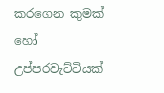කරගෙන කුමක් හෝ උප්පරවැට්ටියක්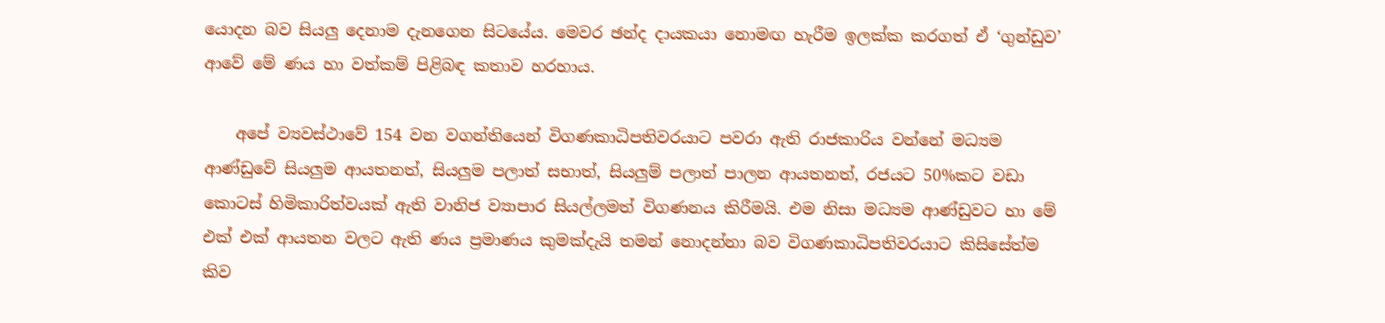යොදන බව සියලු දෙනාම දැනගෙන සිටයේය. මෙවර ඡන්ද දායකයා නොමඟ හැරීම ඉලක්ක කරගත් ඒ ‘ගුන්ඩුව’ ආවේ මේ ණය හා වත්කම් පිළිබඳ කතාව හරහාය.

    අපේ ව්‍යවස්ථාවේ 154 වන වගන්තියෙන් විගණකාධිපතිවරයාට පවරා ඇති රාජකාරිය වන්නේ මධ්‍යම ආණ්ඩුවේ සියලුම ආයතනත්, සියලුම පලාත් සභාත්, සියලුම් පලාත් පාලන ආයතනත්, රජයට 50%කට වඩා කොටස් හිමිකාරිත්වයක් ඇති වානිජ ව්‍යාපාර සියල්ලමත් විගණනය කිරීමයි. එම නිසා මධ්‍යම ආණ්ඩුවට හා මේ එක් එක් ආයතන වලට ඇති ණය ප්‍රමාණය කුමක්දැයි තමන් නොදන්නා බව විගණකාධිපතිවරයාට කිසිසේත්ම කිව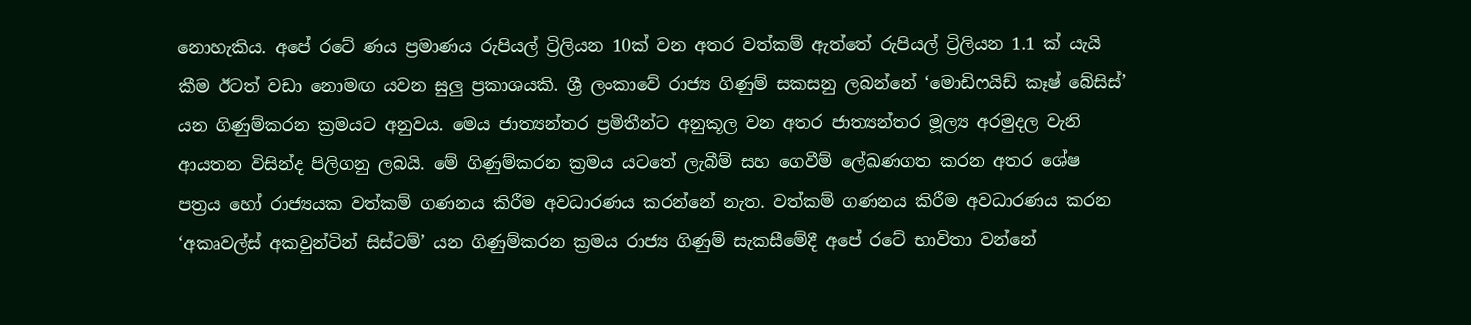නොහැකිය. අපේ රටේ ණය ප්‍රමාණය රුපියල් ට්‍රිලියන 10ක් වන අතර වත්කම් ඇත්තේ රුපියල් ට්‍රිලියන 1.1 ක් යැයි කීම ඊටත් වඩා නොමඟ යවන සුලු ප්‍රකාශයකි. ශ්‍රී ලංකාවේ රාජ්‍ය ගිණුම් සකසනු ලබන්නේ ‘මොඩිෆයිඩ් කෑෂ් බේසිස්’ යන ගිණුම්කරන ක්‍රමයට අනුවය. මෙය ජාත්‍යන්තර ප්‍රමිතීන්ට අනුකූල වන අතර ජාත්‍යන්තර මූල්‍ය අරමුදල වැනි ආයතන විසින්ද පිලිගනු ලබයි. මේ ගිණුම්කරන ක්‍රමය යටතේ ලැබීම් සහ ගෙවීම් ලේඛණගත කරන අතර ශේෂ පත්‍රය හෝ රාජ්‍යයක වත්කම් ගණනය කිරීම අවධාරණය කරන්නේ නැත. වත්කම් ගණනය කිරීම අවධාරණය කරන ‘අකෘවල්ස් අකවුන්ටින් සිස්ටම්’ යන ගිණුම්කරන ක්‍රමය රාජ්‍ය ගිණුම් සැකසීමේදී අපේ රටේ භාවිතා වන්නේ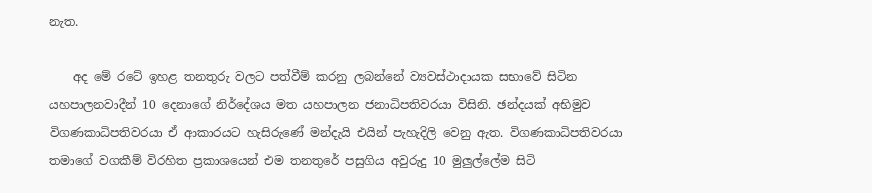නැත.

    අද මේ රටේ ඉහළ තනතුරු වලට පත්වීම් කරනු ලබන්නේ ව්‍යවස්ථාදායක සභාවේ සිටින යහපාලනවාදීන් 10 දෙනාගේ නිර්දේශය මත යහපාලන ජනාධිපතිවරයා විසිනි. ඡන්දයක් අභිමුව විගණකාධිපතිවරයා ඒ ආකාරයට හැසිරුණේ මන්දැයි එයින් පැහැදිලි වෙනු ඇත. විගණකාධිපතිවරයා තමාගේ වගකීම් විරහිත ප්‍රකාශයෙන් එම තනතුරේ පසුගිය අවුරුදු 10 මුලුල්ලේම සිටි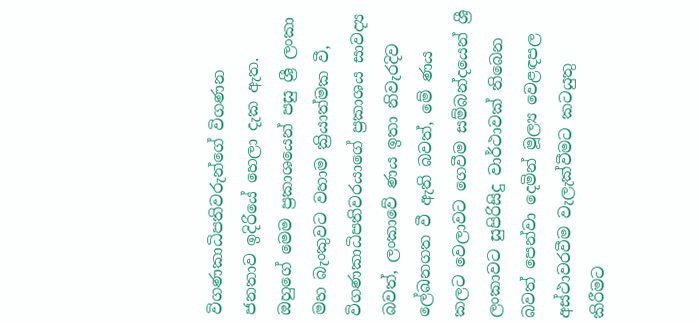විගණකාධිපතිවරුන්ගේ විගණන ජනතාව ඉදිරියේ හෙලා දැක ඇත. ඔහුගේ මෙම ප්‍රකාශයෙන් පසු ශ්‍රී ලංකා මහ බැංකුවට වහාම ක්‍රියාත්මක වී, විගණකාධිපතිවරයාගේ ප්‍රකාශය සාවද්‍ය බවත්, ලංකාවේ ණය ඉතා නිවැරදිව ලේඛනගත වී ඇති බවත්, මේ ණය කලට වෙලාවට ගෙවීම සම්බන්දයෙන් ශ්‍රී ලංකාවට සුපිරිසිදු වාර්ථාවක් තිබෙන බවත් පෙන්වා දෙමින් මූල්‍ය වෙළඳපල අස්ථාවරවීම වැලැක්වීමට කටයුතු කිරීමට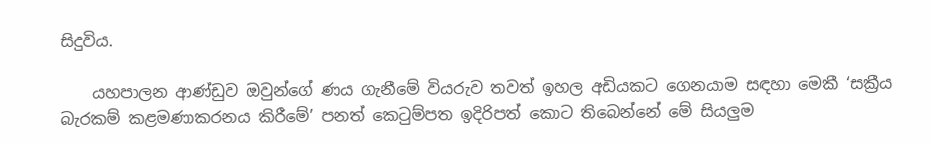සිදුවිය.

    යහපාලන ආණ්ඩුව ඔවුන්ගේ ණය ගැනීමේ වියරුව තවත් ඉහල අඩියකට ගෙනයාම සඳහා මෙකී ‘සක්‍රීය බැරකම් කළමණාකරනය කිරීමේ’ පනත් කෙටුම්පත ඉදිරිපත් කොට තිබෙන්නේ මේ සියලුම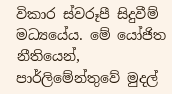විකාර ස්වරූපී සිදුවීම් මධ්‍යයේය. මේ යෝජිත නීතියෙන්, පාර්ලිමේන්තුවේ මුදල්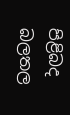පිළිබද බලතල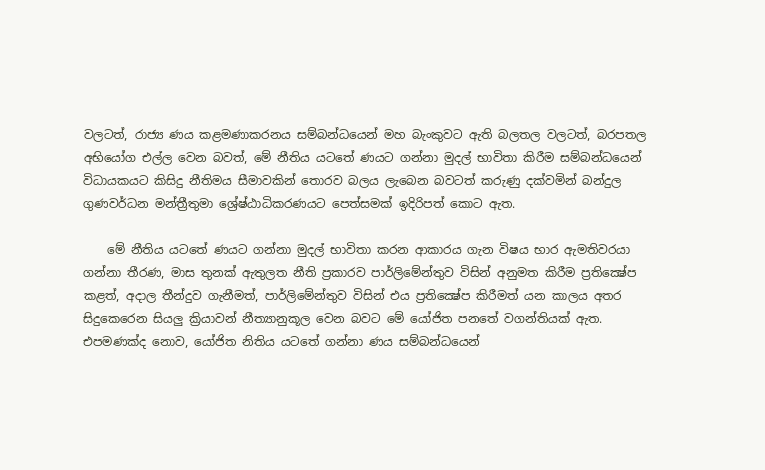වලටත්, රාජ්‍ය ණය කළමණාකරනය සම්බන්ධයෙන් මහ බැංකුවට ඇති බලතල වලටත්, බරපතල අභියෝග එල්ල වෙන බවත්, මේ නීතිය යටතේ ණයට ගන්නා මුදල් භාවිතා කිරීම සම්බන්ධයෙන් විධායකයට කිසිදු නීතිමය සීමාවකින් තොරව බලය ලැබෙන බවටත් කරුණු දක්වමින් බන්දුල ගුණවර්ධන මන්ත්‍රීතුමා ශ්‍රේෂ්ඨාධිකරණයට පෙත්සමක් ඉදිරිපත් කොට ඇත.

    මේ නීතිය යටතේ ණයට ගන්නා මුදල් භාවිතා කරන ආකාරය ගැන විෂය භාර ඇමතිවරයා ගන්නා තීරණ, මාස තුනක් ඇතුලත නීති ප්‍රකාරව පාර්ලිමේන්තුව විසින් අනුමත කිරීම ප්‍රතික්‍ෂේප කළත්, අදාල තීන්දුව ගැනීමත්, පාර්ලිමේන්තුව විසින් එය ප්‍රතික්‍ෂේප කිරීමත් යන කාලය අතර සිදුකෙරෙන සියලු ක්‍රියාවන් නීත්‍යානුකූල වෙන බවට මේ යෝජිත පනතේ වගන්තියක් ඇත. එපමණක්ද නොව, යෝජිත නිතිය යටතේ ගන්නා ණය සම්බන්ධයෙන්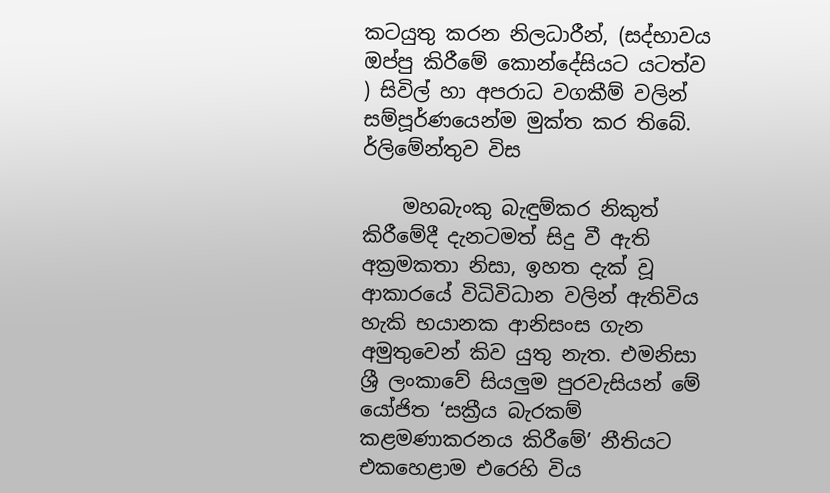කටයුතු කරන නිලධාරීන්, (සද්භාවය ඔප්පු කිරීමේ කොන්දේසියට යටත්ව ) සිවිල් හා අපරාධ වගකීම් වලින් සම්පූර්ණයෙන්ම මුක්ත කර තිබේ. ර්ලිමේන්තුව විස

    මහබැංකු බැඳුම්කර නිකුත් කිරීමේදී දැනටමත් සිදු වී ඇති අක්‍රමකතා නිසා, ඉහත දැක් වූ ආකාරයේ විධිවිධාන වලින් ඇතිවිය හැකි භයානක ආනිසංස ගැන අමුතුවෙන් කිව යුතු නැත. එමනිසා ශ්‍රී ලංකාවේ සියලුම පුරවැසියන් මේ යෝජිත ‘සක්‍රීය බැරකම් කළමණාකරනය කිරීමේ’ නීතියට එකහෙළාම එරෙහි විය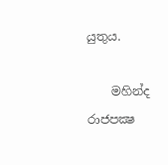යුතුය.

    මහින්ද රාජපක්‍ෂ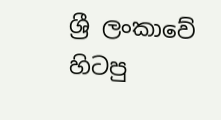ශ්‍රී ලංකාවේ හිටපු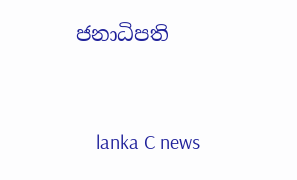ජනාධිපති


    lanka C news